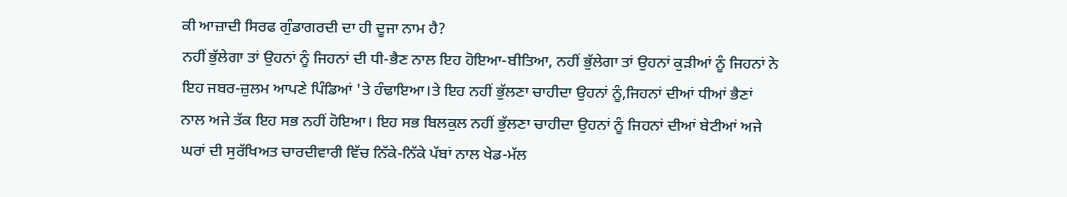ਕੀ ਆਜ਼ਾਦੀ ਸਿਰਫ ਗੁੰਡਾਗਰਦੀ ਦਾ ਹੀ ਦੂਜਾ ਨਾਮ ਹੈ?
ਨਹੀਂ ਭੁੱਲੇਗਾ ਤਾਂ ਉਹਨਾਂ ਨੂੰ ਜਿਹਨਾਂ ਦੀ ਧੀ-ਭੈਣ ਨਾਲ ਇਹ ਹੋਇਆ-ਬੀਤਿਆ, ਨਹੀਂ ਭੁੱਲੇਗਾ ਤਾਂ ਉਹਨਾਂ ਕੁੜੀਆਂ ਨੂੰ ਜਿਹਨਾਂ ਨੇ ਇਹ ਜਬਰ-ਜ਼ੁਲਮ ਆਪਣੇ ਪਿੰਡਿਆਂ 'ਤੇ ਹੰਢਾਇਆ।ਤੇ ਇਹ ਨਹੀਂ ਭੁੱਲਣਾ ਚਾਹੀਦਾ ਉਹਨਾਂ ਨੂੰ,ਜਿਹਨਾਂ ਦੀਆਂ ਧੀਆਂ ਭੈਣਾਂ ਨਾਲ ਅਜੇ ਤੱਕ ਇਹ ਸਭ ਨਹੀਂ ਹੋਇਆ। ਇਹ ਸਭ ਬਿਲਕੁਲ ਨਹੀਂ ਭੁੱਲਣਾ ਚਾਹੀਦਾ ਉਹਨਾਂ ਨੂੰ ਜਿਹਨਾਂ ਦੀਆਂ ਬੇਟੀਆਂ ਅਜੇ ਘਰਾਂ ਦੀ ਸੁਰੱਖਿਅਤ ਚਾਰਦੀਵਾਰੀ ਵਿੱਚ ਨਿੱਕੇ-ਨਿੱਕੇ ਪੱਬਾਂ ਨਾਲ ਖੇਡ-ਮੱਲ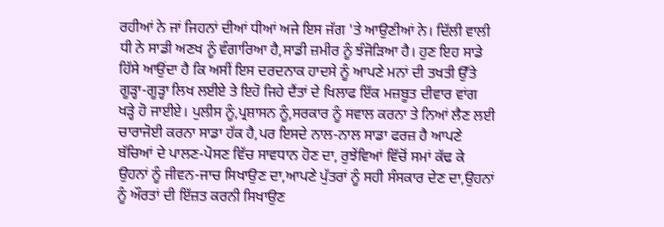ਰਹੀਆਂ ਨੇ ਜਾਂ ਜਿਹਨਾਂ ਦੀਆਂ ਧੀਆਂ ਅਜੇ ਇਸ ਜੱਗ 'ਤੇ ਆਉਣੀਆਂ ਨੇ। ਦਿੱਲੀ ਵਾਲੀ ਧੀ ਨੇ ਸਾਡੀ ਅਣਖ ਨੂੰ ਵੰਗਾਰਿਆ ਹੈ,ਸਾਡੀ ਜ਼ਮੀਰ ਨੂੰ ਝੰਜੋੜਿਆ ਹੈ। ਹੁਣ ਇਹ ਸਾਡੇ ਹਿੱਸੇ ਆਉਂਦਾ ਹੈ ਕਿ ਅਸੀਂ ਇਸ ਦਰਦਨਾਕ ਹਾਦਸੇ ਨੂੰ ਆਪਣੇ ਮਨਾਂ ਦੀ ਤਖਤੀ ਉੱਤੇ ਗੂੜ੍ਹਾ-ਗੂੜ੍ਹਾ ਲਿਖ ਲਈਏ ਤੇ ਇਹੋ ਜਿਹੇ ਦੈਂਤਾਂ ਦੇ ਖਿਲਾਫ ਇੱਕ ਮਜ਼ਬੂਤ ਦੀਵਾਰ ਵਾਂਗ ਖੜ੍ਹੇ ਹੋ ਜਾਈਏ। ਪੁਲੀਸ ਨੂੰ,ਪ੍ਰਸ਼ਾਸਨ ਨੂੰ,ਸਰਕਾਰ ਨੂੰ ਸਵਾਲ ਕਰਨਾ ਤੇ ਨਿਆਂ ਲੈਣ ਲਈ ਚਾਰਾਜੋਈ ਕਰਨਾ ਸਾਡਾ ਹੱਕ ਹੈ,ਪਰ ਇਸਦੇ ਨਾਲ-ਨਾਲ ਸਾਡਾ ਫਰਜ਼ ਹੈ ਆਪਣੇ ਬੱਚਿਆਂ ਦੇ ਪਾਲਣ-ਪੋਸਣ ਵਿੱਚ ਸਾਵਧਾਨ ਹੋਣ ਦਾ, ਰੁਝੇਂਵਿਆਂ ਵਿੱਚੋਂ ਸਮਾਂ ਕੱਢ ਕੇ ਉਹਨਾਂ ਨੂੰ ਜੀਵਨ-ਜਾਚ ਸਿਖਾਉਣ ਦਾ,ਆਪਣੇ ਪੁੱਤਰਾਂ ਨੂੰ ਸਹੀ ਸੰਸਕਾਰ ਦੇਣ ਦਾ,ਉਹਨਾਂ ਨੂੰ ਔਰਤਾਂ ਦੀ ਇੱਜ਼ਤ ਕਰਨੀ ਸਿਖਾਉਣ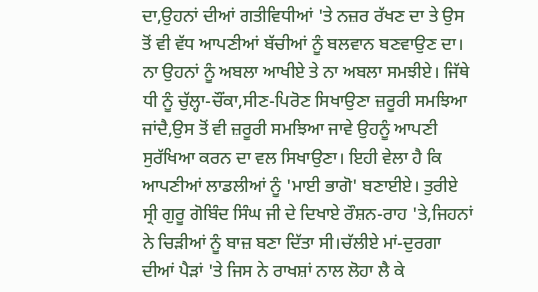ਦਾ,ਉਹਨਾਂ ਦੀਆਂ ਗਤੀਵਿਧੀਆਂ 'ਤੇ ਨਜ਼ਰ ਰੱਖਣ ਦਾ ਤੇ ਉਸ ਤੋਂ ਵੀ ਵੱਧ ਆਪਣੀਆਂ ਬੱਚੀਆਂ ਨੂੰ ਬਲਵਾਨ ਬਣਵਾਉਣ ਦਾ। ਨਾ ਉਹਨਾਂ ਨੂੰ ਅਬਲਾ ਆਖੀਏ ਤੇ ਨਾ ਅਬਲਾ ਸਮਝੀਏ। ਜਿੱਥੇ ਧੀ ਨੂੰ ਚੁੱਲ੍ਹਾ-ਚੌਂਕਾ,ਸੀਣ-ਪਿਰੋਣ ਸਿਖਾਉਣਾ ਜ਼ਰੂਰੀ ਸਮਝਿਆ ਜਾਂਦੈ,ਉਸ ਤੋਂ ਵੀ ਜ਼ਰੂਰੀ ਸਮਝਿਆ ਜਾਵੇ ਉਹਨੂੰ ਆਪਣੀ ਸੁਰੱਖਿਆ ਕਰਨ ਦਾ ਵਲ ਸਿਖਾਉਣਾ। ਇਹੀ ਵੇਲਾ ਹੈ ਕਿ ਆਪਣੀਆਂ ਲਾਡਲੀਆਂ ਨੂੰ 'ਮਾਈ ਭਾਗੋ' ਬਣਾਈਏ। ਤੁਰੀਏ ਸ੍ਰੀ ਗੁਰੂ ਗੋਬਿੰਦ ਸਿੰਘ ਜੀ ਦੇ ਦਿਖਾਏ ਰੌਸ਼ਨ-ਰਾਹ 'ਤੇ,ਜਿਹਨਾਂ ਨੇ ਚਿੜੀਆਂ ਨੂੰ ਬਾਜ਼ ਬਣਾ ਦਿੱਤਾ ਸੀ।ਚੱਲੀਏ ਮਾਂ-ਦੁਰਗਾ ਦੀਆਂ ਪੈੜਾਂ 'ਤੇ ਜਿਸ ਨੇ ਰਾਖਸ਼ਾਂ ਨਾਲ ਲੋਹਾ ਲੈ ਕੇ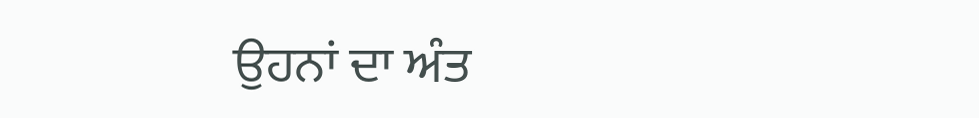ਉਹਨਾਂ ਦਾ ਅੰਤ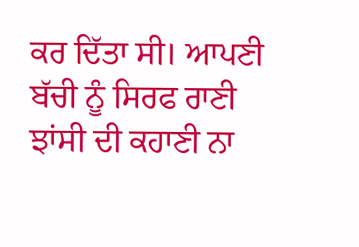ਕਰ ਦਿੱਤਾ ਸੀ। ਆਪਣੀ ਬੱਚੀ ਨੂੰ ਸਿਰਫ ਰਾਣੀ ਝਾਂਸੀ ਦੀ ਕਹਾਣੀ ਨਾ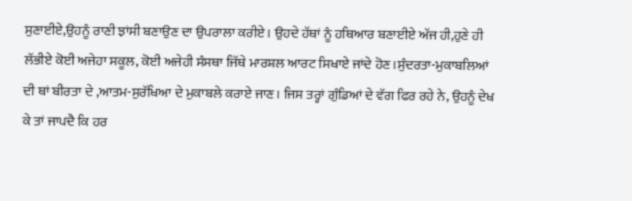ਸੁਣਾਈਏ,ਉਹਨੂੰ ਰਾਣੀ ਝਾਂਸੀ ਬਣਾਉਣ ਦਾ ਉਪਰਾਲਾ ਕਰੀਏ। ਉਹਦੇ ਹੱਥਾਂ ਨੂੰ ਹਥਿਆਰ ਬਣਾਈਏ ਅੱਜ ਹੀ,ਹੁਣੇ ਹੀ ਲੱਭੀਏ ਕੋਈ ਅਜੇਹਾ ਸਕੂਲ, ਕੋਈ ਅਜੇਹੀ ਸੰਸਥਾ ਜਿੱਥੇ ਮਾਰਸ਼ਲ ਆਰਟ ਸਿਖਾਏ ਜਾਂਦੇ ਹੋਣ।ਸੁੰਦਰਤਾ-ਮੁਕਾਬਲਿਆਂ ਦੀ ਥਾਂ ਬੀਰਤਾ ਦੇ ,ਆਤਮ-ਸੁਰੱਖਿਆ ਦੇ ਮੁਕਾਬਲੇ ਕਰਾਏ ਜਾਣ। ਜਿਸ ਤਰ੍ਹਾਂ ਗੁੰਡਿਆਂ ਦੇ ਵੱਗ ਫਿਰ ਰਹੇ ਨੇ, ਉਹਨੂੰ ਦੇਖ ਕੇ ਤਾਂ ਜਾਪਦੈ ਕਿ ਹਰ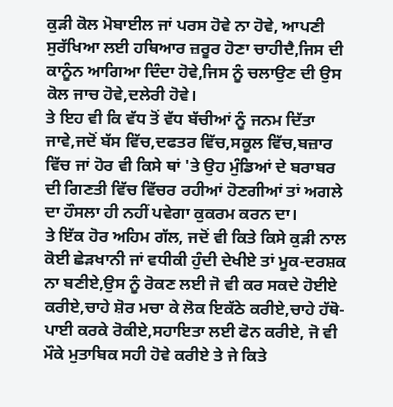ਕੁੜੀ ਕੋਲ ਮੋਬਾਈਲ ਜਾਂ ਪਰਸ ਹੋਵੇ ਨਾ ਹੋਵੇ, ਆਪਣੀ ਸੁਰੱਖਿਆ ਲਈ ਹਥਿਆਰ ਜ਼ਰੂਰ ਹੋਣਾ ਚਾਹੀਦੈ,ਜਿਸ ਦੀ ਕਾਨੂੰਨ ਆਗਿਆ ਦਿੰਦਾ ਹੋਵੇ,ਜਿਸ ਨੂੰ ਚਲਾਉਣ ਦੀ ਉਸ ਕੋਲ ਜਾਚ ਹੋਵੇ,ਦਲੇਰੀ ਹੋਵੇ।
ਤੇ ਇਹ ਵੀ ਕਿ ਵੱਧ ਤੋਂ ਵੱਧ ਬੱਚੀਆਂ ਨੂੰ ਜਨਮ ਦਿੱਤਾ ਜਾਵੇ,ਜਦੋਂ ਬੱਸ ਵਿੱਚ,ਦਫਤਰ ਵਿੱਚ,ਸਕੂਲ ਵਿੱਚ,ਬਜ਼ਾਰ ਵਿੱਚ ਜਾਂ ਹੋਰ ਵੀ ਕਿਸੇ ਥਾਂ 'ਤੇ ਉਹ ਮੁੰਡਿਆਂ ਦੇ ਬਰਾਬਰ ਦੀ ਗਿਣਤੀ ਵਿੱਚ ਵਿੱਚਰ ਰਹੀਆਂ ਹੋਣਗੀਆਂ ਤਾਂ ਅਗਲੇ ਦਾ ਹੌਸਲਾ ਹੀ ਨਹੀਂ ਪਵੇਗਾ ਕੁਕਰਮ ਕਰਨ ਦਾ।
ਤੇ ਇੱਕ ਹੋਰ ਅਹਿਮ ਗੱਲ, ਜਦੋਂ ਵੀ ਕਿਤੇ ਕਿਸੇ ਕੁੜੀ ਨਾਲ ਕੋਈ ਛੇੜਖਾਨੀ ਜਾਂ ਵਧੀਕੀ ਹੁੰਦੀ ਦੇਖੀਏ ਤਾਂ ਮੂਕ-ਦਰਸ਼ਕ ਨਾ ਬਣੀਏ,ਉਸ ਨੂੰ ਰੋਕਣ ਲਈ ਜੋ ਵੀ ਕਰ ਸਕਦੇ ਹੋਈਏ ਕਰੀਏ,ਚਾਹੇ ਸ਼ੋਰ ਮਚਾ ਕੇ ਲੋਕ ਇਕੱਠੇ ਕਰੀਏ,ਚਾਹੇ ਹੱਥੋ-ਪਾਈ ਕਰਕੇ ਰੋਕੀਏ,ਸਹਾਇਤਾ ਲਈ ਫੋਨ ਕਰੀਏ, ਜੋ ਵੀ ਮੌਕੇ ਮੁਤਾਬਿਕ ਸਹੀ ਹੋਵੇ ਕਰੀਏ ਤੇ ਜੇ ਕਿਤੇ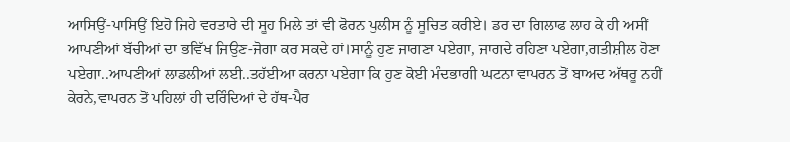ਆਸਿਉਂ-ਪਾਸਿਉਂ ਇਹੋ ਜਿਹੇ ਵਰਤਾਰੇ ਦੀ ਸੂਹ ਮਿਲੇ ਤਾਂ ਵੀ ਫੋਰਨ ਪੁਲੀਸ ਨੂੰ ਸੂਚਿਤ ਕਰੀਏ। ਡਰ ਦਾ ਗਿਲਾਫ ਲਾਹ ਕੇ ਹੀ ਅਸੀਂ ਆਪਣੀਆਂ ਬੱਚੀਆਂ ਦਾ ਭਵਿੱਖ ਜਿਉਣ-ਜੋਗਾ ਕਰ ਸਕਦੇ ਹਾਂ।ਸਾਨੂੰ ਹੁਣ ਜਾਗਣਾ ਪਏਗਾ, ਜਾਗਦੇ ਰਹਿਣਾ ਪਏਗਾ,ਗਤੀਸ਼ੀਲ ਹੋਣਾ ਪਏਗਾ..ਆਪਣੀਆਂ ਲਾਡਲੀਆਂ ਲਈ..ਤਹੱਈਆ ਕਰਨਾ ਪਏਗਾ ਕਿ ਹੁਣ ਕੋਈ ਮੰਦਭਾਗੀ ਘਟਨਾ ਵਾਪਰਨ ਤੋਂ ਬਾਅਦ ਅੱਥਰੂ ਨਹੀਂ ਕੇਰਨੇ,ਵਾਪਰਨ ਤੋਂ ਪਹਿਲਾਂ ਹੀ ਦਰਿੰਦਿਆਂ ਦੇ ਹੱਥ-ਪੈਰ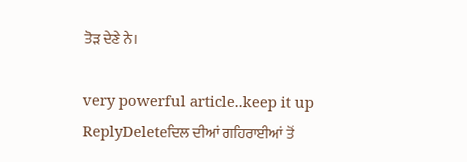ਤੋੜ ਦੇਣੇ ਨੇ।

very powerful article..keep it up
ReplyDeleteਦਿਲ ਦੀਆਂ ਗਹਿਰਾਈਆਂ ਤੋਂ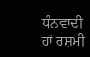ਧੰਨਵਾਦੀ ਹਾਂ ਰਸ਼ਮੀ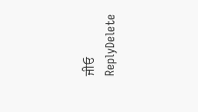ਜੀਓ
ReplyDelete